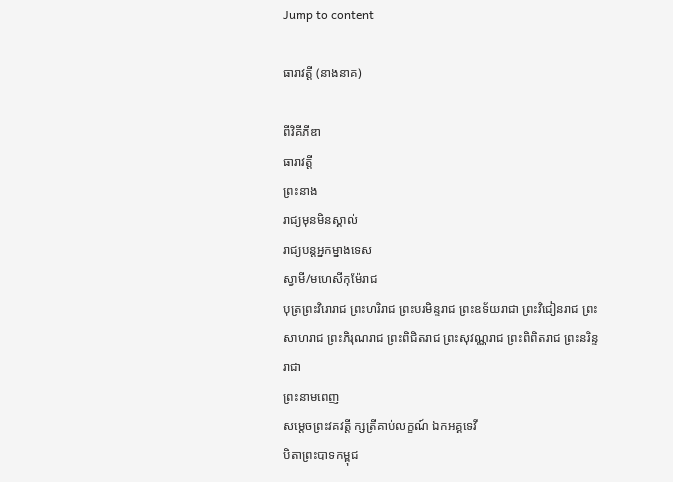Jump to content

ធារាវត្តី (នាងនាគ)

ពីវិគីភីឌា
ធារាវត្តី
ព្រះនាង
រាជ្យមុនមិនស្គាល់
រាជ្យបន្តអ្នកម្នាងទេស
ស្វាមី/មហេសីកុម៉ែរាជ
បុត្រព្រះវិរោរាជ ព្រះហរិរាជ ព្រះបរមិន្ទរាជ ព្រះឧទ័យរាជា ព្រះវិជៀនរាជ ព្រះសាហរាជ ព្រះភិរុណរាជ ព្រះពិជិតរាជ ព្រះសុវណ្ណរាជ ព្រះពិពិតរាជ ព្រះនរិន្ទរាជា
ព្រះនាមពេញ
សម្ដេចព្រះវគវត្ដី ក្សត្រីគាប់លក្ខណ៍ ឯកអគ្គទេវី
បិតាព្រះបាទកម្ពុជ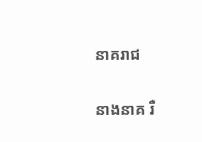នាគរាជ

នាងនាគ រឺ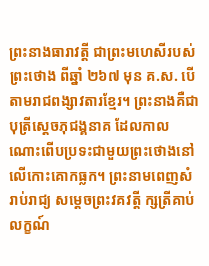ព្រះនាងធារាវត្តី ជាព្រះមហេសីរបស់ព្រះថោង ពីឆ្នាំ ២៦៧ មុន គ.ស. បើតាមរាជពង្សាវតារខ្មែរ។ ព្រះនាងគឺជាបុត្រីស្ដេចភុជង្គនាគ ដែលកាលណោះពើបប្រទះជាមួយព្រះថោងនៅលើកោះគោកធ្លក។ ព្រះនាមពេញសំរាប់រាជ្យ សម្ដេចព្រះវគវត្ដី ក្សត្រីគាប់លក្ខណ៍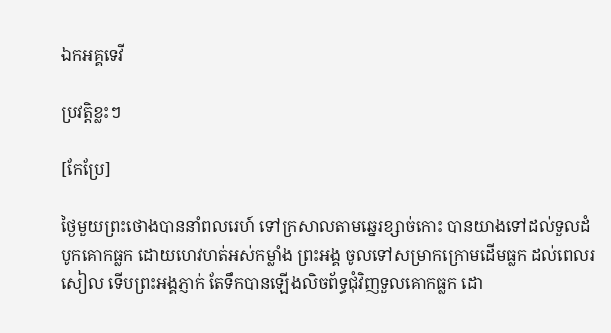ឯកអគ្គទេវី

ប្រវត្តិខ្លះៗ

[កែប្រែ]

ថ្ងៃមួយព្រះថោងបាននាំពលរេហ៍ ទៅក្រសាលតាមឆ្នេរខ្សាច់កោះ បានយាងទៅដល់ទួលដំបូកគោកធ្លក ដោយហេវហត់អស់កម្លាំង ព្រះអង្គ ចូលទៅសម្រាកក្រោមដើមធ្លក ដល់ពេលរសៀល ទើបព្រះអង្គភ្ញាក់ តែទឹកបានឡើងលិចព័ទ្ធជុំវិញទួលគោកធ្លក ដោ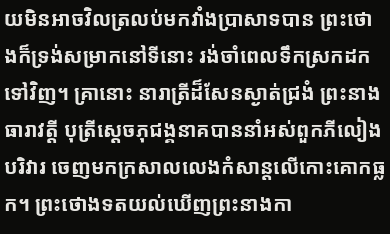យមិនអាចវិលត្រលប់មកវាំងប្រាសាទបាន ព្រះថោងក៏ទ្រង់សម្រាកនៅទីនោះ រង់ចាំពេលទឹកស្រកដកទៅវិញ។ គ្រានោះ នារាត្រីដ៏សែនស្ងាត់ជ្រងំ ព្រះនាងធារាវត្ដី បុត្រីសេ្ដចភុជង្គនាគបាននាំអស់ពួកភីលៀងបរិវារ ចេញមកក្រសាលលេងកំសាន្ដលើកោះគោកធ្លក។ ព្រះថោងទតយល់ឃើញព្រះនាងកា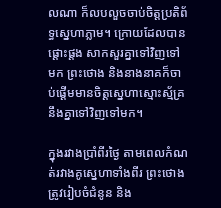លណា ក៏លបលួចចាប់ចិត្ដប្រតិព័ទ្ធស្នេហាភ្លាម។ ក្រោយដែលបានផ្ដោះផ្ដង សាកសួរគ្នាទៅវិញទៅមក ព្រះថោង និងនាងនាគក៏ចាប់ផ្ដើមមានចិត្ដស្នេហាស្មោះស្ម័គ្រនឹងគ្នាទៅវិញទៅមក។

ក្នុងរវាងប្រាំពីរថ្ងៃ តាមពេលកំណត់រវាងគូស្នេហាទាំងពីរ ព្រះថោងត្រូវរៀបចំជំនូន និង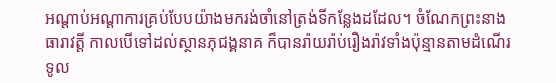អណ្ដាប់អណ្ដាការគ្រប់បែបយ៉ាងមករង់ចាំនៅត្រង់ទីកន្លែងដដែល។ ចំណែកព្រះនាងធារាវត្ដី កាលបើទៅដល់ស្ថានភុជង្គនាគ ក៏បានរ៉ាយរ៉ាប់រឿងរ៉ាវទាំងប៉ុន្មានតាមដំណើរទូល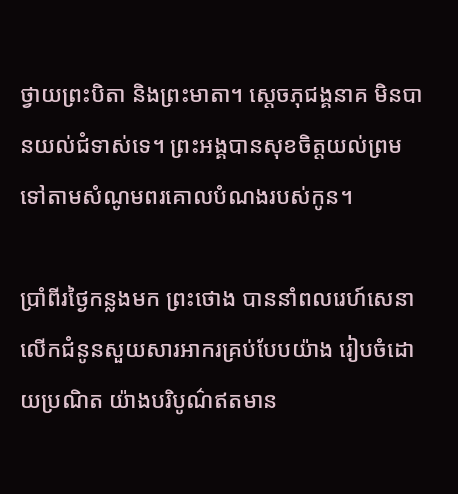ថ្វាយព្រះបិតា និងព្រះមាតា។ ស្ដេចភុជង្គនាគ មិនបានយល់ជំទាស់ទេ។ ព្រះអង្គបានសុខចិត្ដយល់ព្រមទៅតាមសំណូមពរគោលបំណងរបស់កូន។

ប្រាំពីរថ្ងៃកន្លងមក ព្រះថោង បាននាំពលរេហ៍សេនា លើកជំនូនសួយសារអាករគ្រប់បែបយ៉ាង រៀបចំដោយប្រណិត យ៉ាងបរិបូណ៌ឥតមាន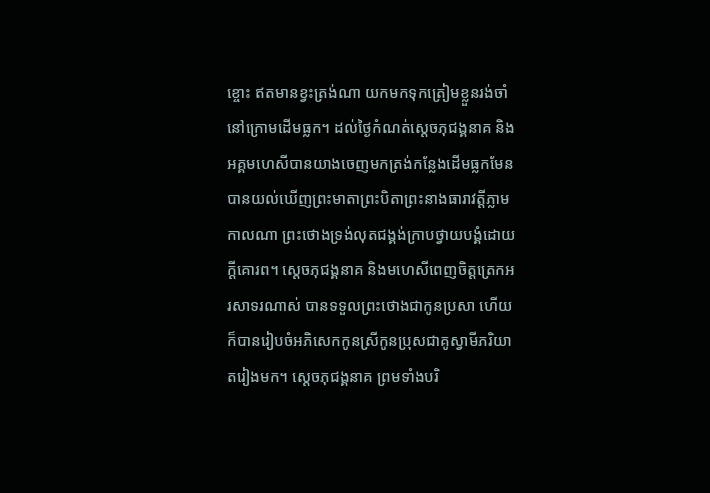ខ្ចោះ ឥតមានខ្វះត្រង់ណា យកមកទុកត្រៀមខ្លួនរង់ចាំនៅក្រោមដើមធ្លក។ ដល់ថ្ងៃកំណត់ស្ដេចភុជង្គនាគ និងអគ្គមហេសីបានយាងចេញមកត្រង់កន្លែងដើមធ្លកមែន បានយល់ឃើញព្រះមាតាព្រះបិតាព្រះនាងធារាវត្ដីភ្លាមកាលណា ព្រះថោងទ្រង់លុតជង្គង់ក្រាបថ្វាយបង្គំដោយក្ដីគោរព។ ស្ដេចភុជង្គនាគ និងមហេសីពេញចិត្ដត្រេកអរសាទរណាស់ បានទទួលព្រះថោងជាកូនប្រសា ហើយក៏បានរៀបចំអភិសេកកូនស្រីកូនប្រុសជាគូស្វាមីភរិយាតរៀងមក។ ស្ដេចភុជង្គនាគ ព្រមទាំងបរិ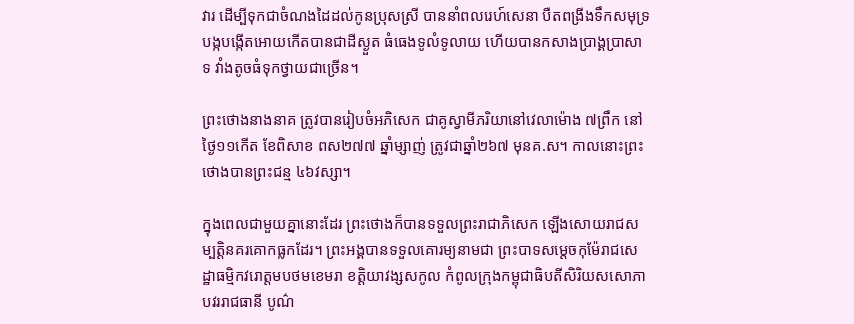វារ ដើម្បីទុកជាចំណងដៃដល់កូនប្រុសស្រី បាននាំពលរេហ៍សេនា បឺតពង្រីងទឹកសមុទ្រ បង្កបង្កើតអោយកើតបានជាដីស្ងួត ធំធេងទូលំទូលាយ ហើយបានកសាងប្រាង្គប្រាសាទ វាំងតូចធំទុកថ្វាយជាច្រើន។

ព្រះថោងនាងនាគ ត្រូវបានរៀបចំអភិសេក ជាគូស្វាមីភរិយានៅវេលាម៉ោង ៧ព្រឹក នៅថ្ងៃ១១កើត ខែពិសាខ ពស២៧៧ ឆ្នាំម្សាញ់ ត្រូវជាឆ្នាំ២៦៧ មុនគ.ស។ កាលនោះព្រះថោងបានព្រះជន្ម ៤៦វស្សា។

ក្នុងពេលជាមួយគ្នានោះដែរ ព្រះថោងក៏បានទទួលព្រះរាជាភិសេក ឡើងសោយរាជសម្បត្ដិនគរគោកធ្លកដែរ។ ព្រះអង្គបានទទួលគោរម្យនាមជា ព្រះបាទសម្ដេចកុម៉ែរាជសេដ្ឋាធម្មិកវរោត្ដមបថមខេមរា ខត្ដិយាវង្សសកូល កំពូលក្រុងកម្ពុជាធិបតីសិរិយសសោភា បវររាជធានី បូណ៌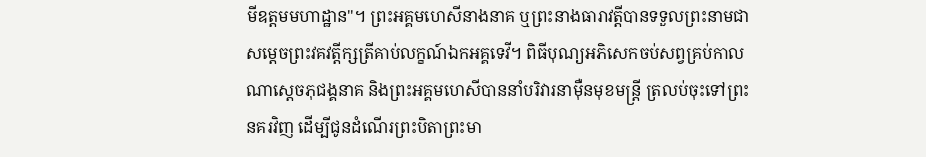មីឧត្ដមមហាដ្ឋាន"។ ព្រះអគ្គមហេសីនាងនាគ ឬព្រះនាងធារាវត្ដីបានទទួលព្រះនាមជា សម្ដេចព្រះវគវត្ដីក្សត្រីគាប់លក្ខណ៍ឯកអគ្គទេវី។ ពិធីបុណ្យអភិសេកចប់សព្វគ្រប់កាលណាស្ដេចភុជង្គនាគ និងព្រះអគ្គមហេសីបាននាំបរិវារនាម៉ឺនមុខមន្រ្ដី ត្រលប់ចុះទៅព្រះនគរវិញ ដើម្បីជូនដំណើរព្រះបិតាព្រះមា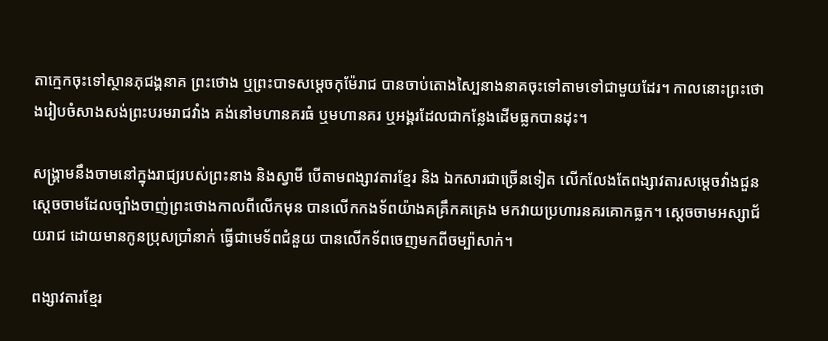តាក្មេកចុះទៅស្ថានភុជង្គនាគ ព្រះថោង ឬព្រះបាទសម្ដេចកុម៉ែរាជ បានចាប់តោងស្បៃនាងនាគចុះទៅតាមទៅជាមួយដែរ។ កាលនោះព្រះថោងរៀបចំសាងសង់ព្រះបរមរាជវាំង គង់នៅមហានគរធំ ឬមហានគរ ឬអង្គរដែលជាកន្លែងដើមធ្លកបានដុះ។

សង្គ្រាមនឹងចាមនៅក្នុងរាជ្យរបស់ព្រះនាង និងស្វាមី បើតាមពង្សាវតារខ្មែរ និង ឯកសារជាច្រើនទៀត លើកលែងតែពង្សាវតារសម្ដេចវាំងជួន ស្ដេចចាមដែលច្បាំងចាញ់ព្រះថោងកាលពីលើកមុន បានលើកកងទ័ពយ៉ាងគគ្រឹកគគ្រេង មកវាយប្រហារនគរគោកធ្លក។ ស្ដេចចាមអស្សាជ័យរាជ ដោយមានកូនប្រុសប្រាំនាក់ ធ្វើជាមេទ័ពជំនួយ បានលើកទ័ពចេញមកពីចម្ប៉ាសាក់។

ពង្សាវតារខ្មែរ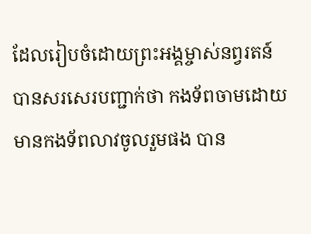ដែលរៀបចំដោយព្រះអង្គម្ចាស់នព្វរតន៍ បានសរសេរបញ្ជាក់ថា កងទ័ពចាមដោយមានកងទ័ពលាវចូលរួមផង បាន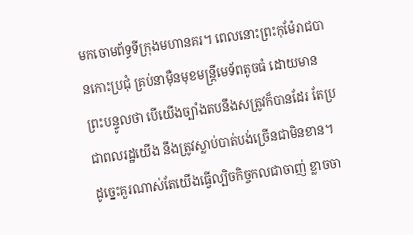មកចោមព័ទ្ធទីក្រុងមហានគរ។ ពេលនោះព្រះកុម៉ែរាជបានកោះប្រជុំ គ្រប់នាម៉ឺនមុខមន្រ្ដីមេទ័ពតូចធំ ដោយមានព្រះបន្ទូលថា បើយើងច្បាំងតបនឹងសត្រូវក៏បានដែរ តែប្រជាពលរដ្ឋយើង នឹងត្រូវស្លាប់បាត់បង់ច្រើនជាមិនខាន។ ដូច្នេះគួរណាស់តែយើងធ្វើល្បិចកិច្ចកលជាចាញ់ ខ្លាចចា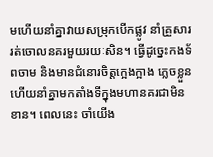មហើយនាំគ្នាវាយសម្រុកបើកផ្លូវ នាំគ្រួសាររត់ចោលនគរមួយរយៈសិន។ ធ្វើដូច្នេះកងទ័ពចាម និងមានជំនោរចិត្ដក្អេងក្អាង ភ្លេចខ្លួនហើយនាំគ្នាមកតាំងទីក្នុងមហានគរជាមិនខាន។ ពេលនេះ ចាំយើង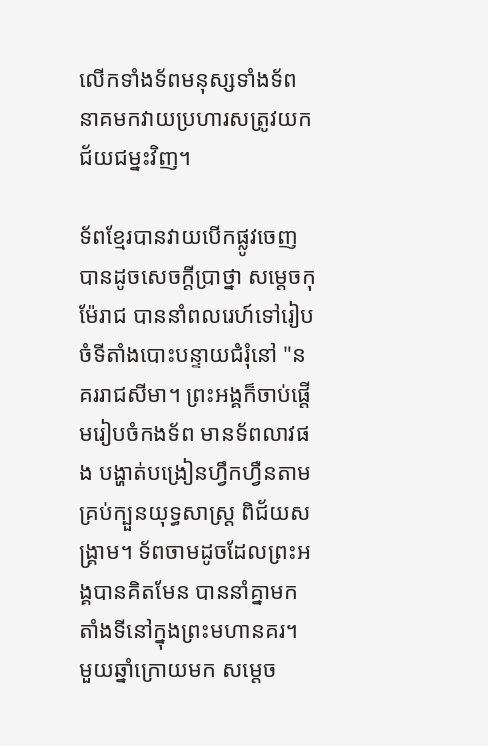លើកទាំងទ័ពមនុស្សទាំងទ័ពនាគមកវាយប្រហារសត្រូវយកជ័យជម្នះវិញ។

ទ័ពខ្មែរបានវាយបើកផ្លូវចេញ បានដូចសេចក្ដីប្រាថ្នា សម្ដេចកុម៉ែរាជ បាននាំពលរេហ៍ទៅរៀបចំទីតាំងបោះបន្ទាយជំរុំនៅ "នគររាជសីមា។ ព្រះអង្គក៏ចាប់ផ្ដើមរៀបចំកងទ័ព មានទ័ពលាវផង បង្ហាត់បង្រៀនហ្វឹកហ្វឺនតាមគ្រប់ក្បួនយុទ្ធសាស្រ្ដ ពិជ័យសង្រ្គាម។ ទ័ពចាមដូចដែលព្រះអង្គបានគិតមែន បាននាំគ្នាមកតាំងទីនៅក្នុងព្រះមហានគរ។ មួយឆ្នាំក្រោយមក សម្ដេច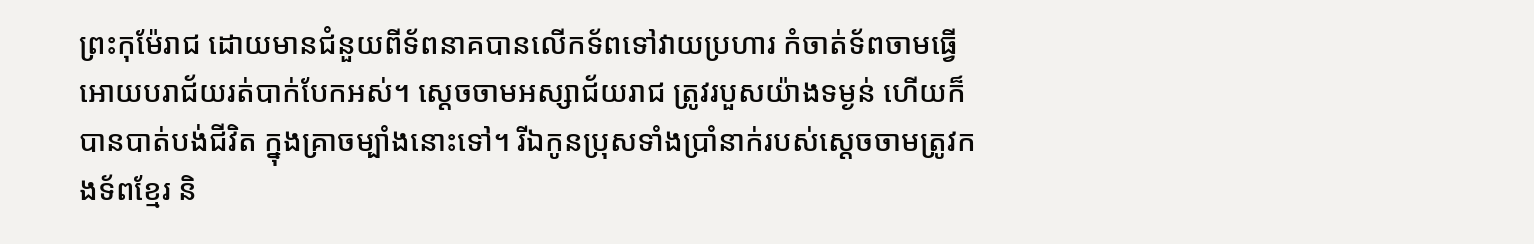ព្រះកុម៉ែរាជ ដោយមានជំនួយពីទ័ពនាគបានលើកទ័ពទៅវាយប្រហារ កំចាត់ទ័ពចាមធ្វើអោយបរាជ័យរត់បាក់បែកអស់។ ស្ដេចចាមអស្សាជ័យរាជ ត្រូវរបួសយ៉ាងទម្ងន់ ហើយក៏បានបាត់បង់ជីវិត ក្នុងគ្រាចម្បាំងនោះទៅ។ រីឯកូនប្រុសទាំងប្រាំនាក់របស់ស្ដេចចាមត្រូវកងទ័ពខ្មែរ និ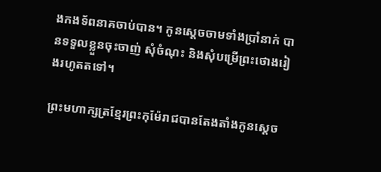ងកងទ័ពនាគចាប់បាន។ កូនស្ដេចចាមទាំងប្រាំនាក់ បានទទួលខ្លួនចុះចាញ់ សុំចំណុះ និងសុំបម្រើព្រះថោងរៀងរហូតតទៅ។

ព្រះមហាក្សត្រខ្មែរព្រះកុម៉ែរាជបានតែងតាំងកូនស្ដេច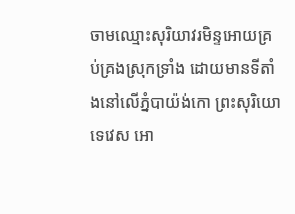ចាមឈ្មោះសុរិយាវរមិន្ទអោយគ្រប់គ្រងស្រុកទ្រាំង ដោយមានទីតាំងនៅលើភ្នំបាយ៉ង់កោ ព្រះសុរិយោទេវេស អោ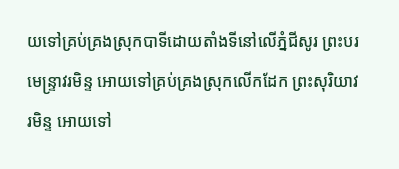យទៅគ្រប់គ្រងស្រុកបាទីដោយតាំងទីនៅលើភ្នំជីសូរ ព្រះបរមេន្ទ្រាវរមិន្ទ អោយទៅគ្រប់គ្រងស្រុកលើកដែក ព្រះសុរិយាវរមិន្ទ អោយទៅ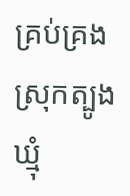គ្រប់គ្រងស្រុកត្បូងឃ្មុំ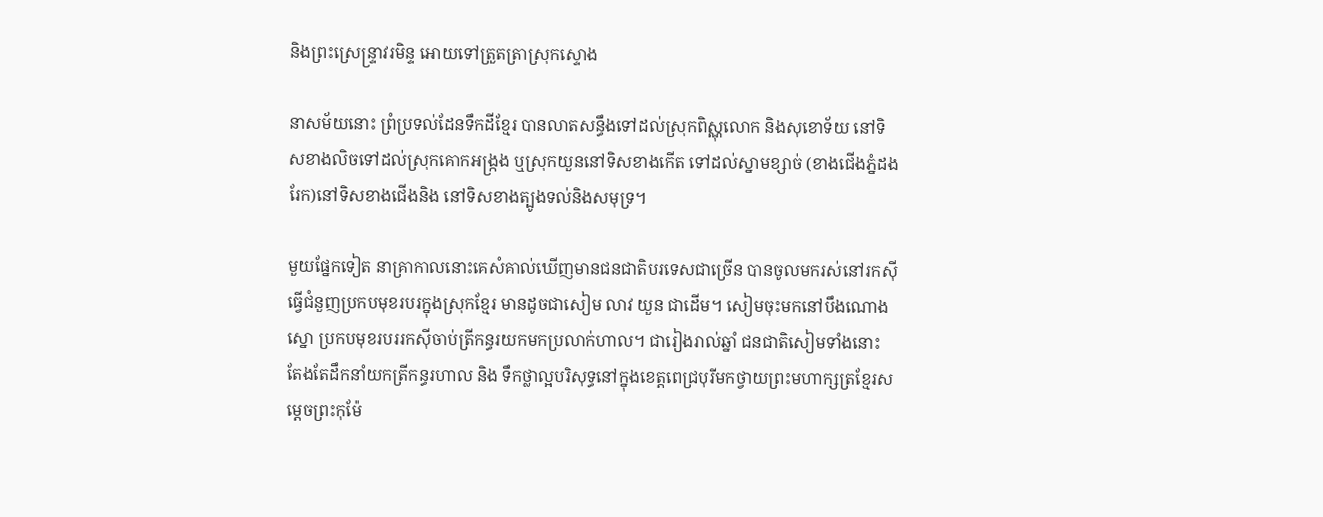និងព្រះស្រេន្ទ្រាវរមិន្ទ អោយទៅត្រួតត្រាស្រុកស្ទោង

នាសម័យនោះ ព្រំប្រទល់ដែនទឹកដីខ្មែរ បានលាតសន្ធឹងទៅដល់ស្រុកពិស្ណុលោក និងសុខោទ័យ នៅទិសខាងលិចទៅដល់ស្រុកគោកអង្រ្កង ឬស្រុកយួននៅទិសខាងកើត ទៅដល់ស្នាមខ្សាច់ (ខាងជើងភ្នំដងរែក)នៅទិសខាងជើងនិង នៅទិសខាងត្បូងទល់និងសមុទ្រ។

មួយផ្នែកទៀត នាគ្រាកាលនោះគេសំគាល់ឃើញមានជនជាតិបរទេសជាច្រើន បានចូលមករស់នៅរកស៊ីធ្វើជំនួញប្រកបមុខរបរក្នុងស្រុកខ្មែរ មានដូចជាសៀម លាវ យួន ជាដើម។ សៀមចុះមកនៅបឹងណោងស្នោ ប្រកបមុខរបររកស៊ីចាប់ត្រីកន្ធរយកមកប្រលាក់ហាល។ ជារៀងរាល់ឆ្នាំ ជនជាតិសៀមទាំងនោះ តែងតែដឹកនាំយកត្រីកន្ធរហាល និង ទឹកថ្លាល្អបរិសុទ្ធនៅក្នុងខេត្ដពេជ្របុរីមកថ្វាយព្រះមហាក្សត្រខ្មែរសម្ដេចព្រះកុម៉ែ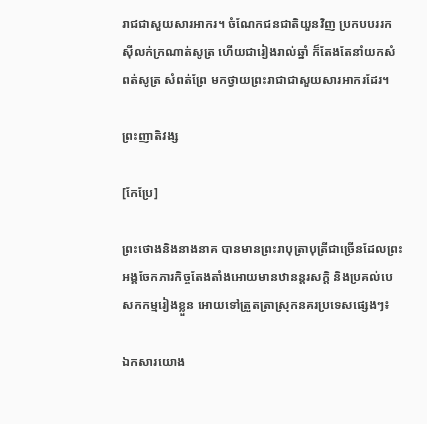រាជជាសួយសារអាករ។ ចំណែកជនជាតិយួនវិញ ប្រកបបររកស៊ីលក់ក្រណាត់សូត្រ ហើយជារៀងរាល់ឆ្នាំ ក៏តែងតែនាំយកសំពត់សូត្រ សំពត់ព្រែ មកថ្វាយព្រះរាជាជាសួយសារអាករដែរ។

ព្រះញាតិវង្ស

[កែប្រែ]

ព្រះថោងនិងនាងនាគ បានមានព្រះរាបុត្រាបុត្រីជាច្រើនដែលព្រះអង្គចែកភារកិច្ចតែងតាំងអោយមានឋានន្ដរសក្ដិ និងប្រគល់បេសកកម្មរៀងខ្លួន អោយទៅត្រួតត្រាស្រុកនគរប្រទេសផ្សេងៗ៖

ឯកសារយោង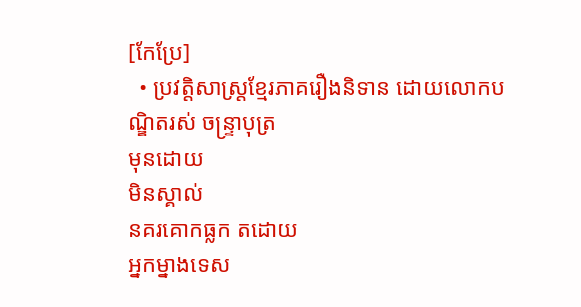[កែប្រែ]
  • ប្រវត្តិសាស្ត្រខ្មែរភាគរឿងនិទាន ដោយលោកបណ្ឌិតរស់ ចន្ទ្រាបុត្រ
មុនដោយ
មិនស្គាល់
នគរគោកធ្លក តដោយ
អ្នកម្នាងទេស